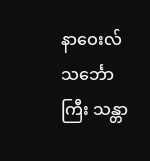နာဝေးလ်သင်္ဘောကြီး သန္တာ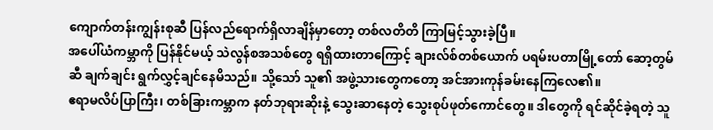ကျောက်တန်းကျွန်းစုဆီ ပြန်လည်ရောက်ရှိလာချိန်မှာတော့ တစ်လတိတိ ကြာမြင့်သွားခဲ့ပြီ။
အပေါ်ယံကမ္ဘာကို ပြန်နိုင်မယ့် သဲလွန်စအသစ်တွေ ရရှိထားတာကြောင့် ချားလ်စ်တစ်ယောက် ပရမ်းပတာမြို့တော် ဆော့တွမ်ဆီ ချက်ချင်း ရွက်လွှင့်ချင်နေမိသည်။ သို့သော် သူ၏ အဖွဲ့သားတွေကတော့ အင်အားကုန်ခမ်းနေကြလေ၏။
ဧရာမလိပ်ပြာကြီး၊ တစ်ခြားကမ္ဘာက နတ်ဘုရားဆိုးနဲ့ သွေးဆာနေတဲ့ သွေးစုပ်ဖုတ်ကောင်တွေ။ ဒါတွေကို ရင်ဆိုင်ခဲ့ရတဲ့ သူ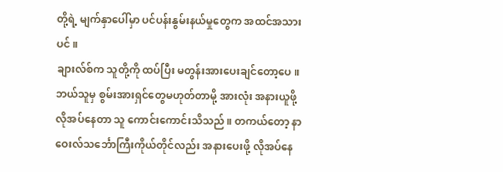တို့ရဲ့ မျက်နှာပေါ်မှာ ပင်ပန်းနွမ်းနယ်မှုတွေက အထင်အသားပင်။
ချားလ်စ်က သူတို့ကို ထပ်ပြီး မတွန်းအားပေးချင်တော့ပေ။ ဘယ်သူမှ စွမ်းအားရှင်တွေမဟုတ်တာမို့ အားလုံး အနားယူဖို့ လိုအပ်နေတာ သူ ကောင်းကောင်းသိသည်။ တကယ်တော့ နာဝေးလ်သင်္ဘောကြီးကိုယ်တိုင်လည်း အနားပေးဖို့ လိုအပ်နေ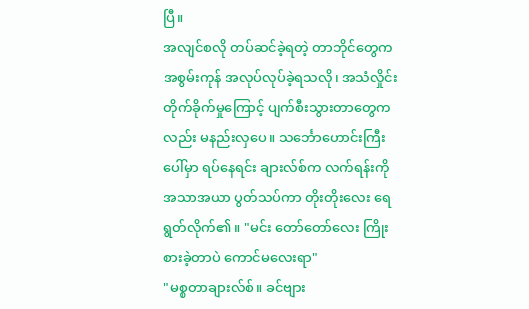ပြီ။
အလျင်စလို တပ်ဆင်ခဲ့ရတဲ့ တာဘိုင်တွေက အစွမ်းကုန် အလုပ်လုပ်ခဲ့ရသလို၊ အသံလှိုင်းတိုက်ခိုက်မှုကြောင့် ပျက်စီးသွားတာတွေကလည်း မနည်းလှပေ။ သင်္ဘောဟောင်းကြီးပေါ်မှာ ရပ်နေရင်း ချားလ်စ်က လက်ရန်းကို အသာအယာ ပွတ်သပ်ကာ တိုးတိုးလေး ရေရွတ်လိုက်၏။ "မင်း တော်တော်လေး ကြိုးစားခဲ့တာပဲ ကောင်မလေးရာ"
"မစ္စတာချားလ်စ်။ ခင်ဗျား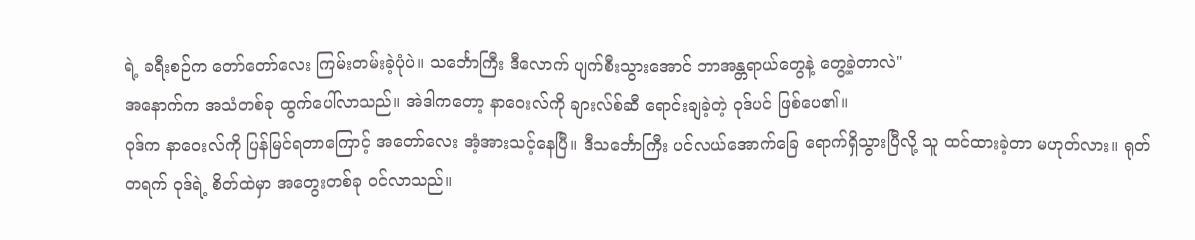ရဲ့ ခရီးစဉ်က တော်တော်လေး ကြမ်းတမ်းခဲ့ပုံပဲ။ သင်္ဘောကြီး ဒီလောက် ပျက်စီးသွားအောင် ဘာအန္တရာယ်တွေနဲ့ တွေ့ခဲ့တာလဲ"
အနောက်က အသံတစ်ခု ထွက်ပေါ်လာသည်။ အဲဒါကတော့ နာဝေးလ်ကို ချားလ်စ်ဆီ ရောင်းချခဲ့တဲ့ ဝုဒ်ပင် ဖြစ်ပေ၏။
ဝုဒ်က နာဝေးလ်ကို ပြန်မြင်ရတာကြောင့် အတော်လေး အံ့အားသင့်နေပြီ။ ဒီသင်္ဘောကြီး ပင်လယ်အောက်ခြေ ရောက်ရှိသွားပြီလို့ သူ ထင်ထားခဲ့တာ မဟုတ်လား။ ရုတ်တရက် ဝုဒ်ရဲ့ စိတ်ထဲမှာ အတွေးတစ်ခု ဝင်လာသည်။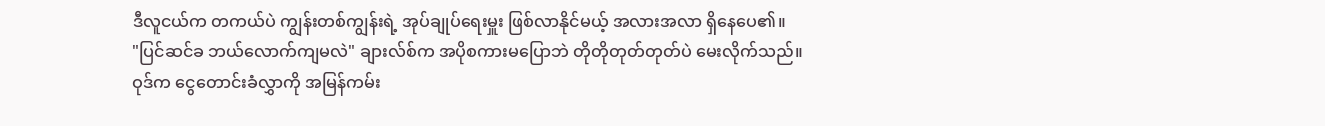ဒီလူငယ်က တကယ်ပဲ ကျွန်းတစ်ကျွန်းရဲ့ အုပ်ချုပ်ရေးမှူး ဖြစ်လာနိုင်မယ့် အလားအလာ ရှိနေပေ၏။
"ပြင်ဆင်ခ ဘယ်လောက်ကျမလဲ" ချားလ်စ်က အပိုစကားမပြောဘဲ တိုတိုတုတ်တုတ်ပဲ မေးလိုက်သည်။
ဝုဒ်က ငွေတောင်းခံလွှာကို အမြန်ကမ်း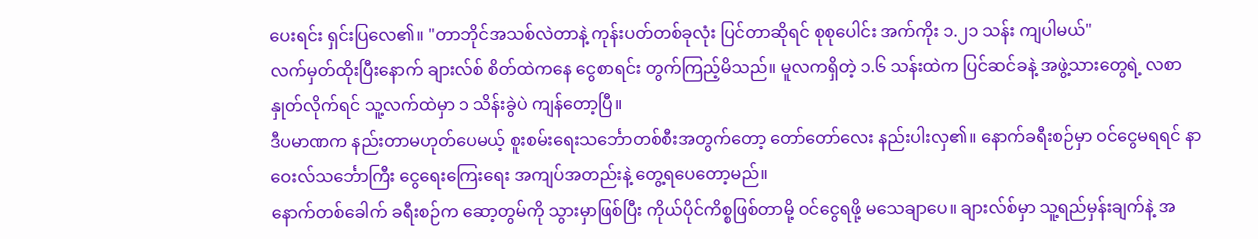ပေးရင်း ရှင်းပြလေ၏။ "တာဘိုင်အသစ်လဲတာနဲ့ ကုန်းပတ်တစ်ခုလုံး ပြင်တာဆိုရင် စုစုပေါင်း အက်ကိုး ၁.၂၁ သန်း ကျပါမယ်"
လက်မှတ်ထိုးပြီးနောက် ချားလ်စ် စိတ်ထဲကနေ ငွေစာရင်း တွက်ကြည့်မိသည်။ မူလကရှိတဲ့ ၁.၆ သန်းထဲက ပြင်ဆင်ခနဲ့ အဖွဲ့သားတွေရဲ့ လစာ နှုတ်လိုက်ရင် သူ့လက်ထဲမှာ ၁ သိန်းခွဲပဲ ကျန်တော့ပြီ။
ဒီပမာဏက နည်းတာမဟုတ်ပေမယ့် စူးစမ်းရေးသင်္ဘောတစ်စီးအတွက်တော့ တော်တော်လေး နည်းပါးလှ၏။ နောက်ခရီးစဉ်မှာ ဝင်ငွေမရရင် နာဝေးလ်သင်္ဘောကြီး ငွေရေးကြေးရေး အကျပ်အတည်းနဲ့ တွေ့ရပေတော့မည်။
နောက်တစ်ခေါက် ခရီးစဉ်က ဆော့တွမ်ကို သွားမှာဖြစ်ပြီး ကိုယ်ပိုင်ကိစ္စဖြစ်တာမို့ ဝင်ငွေရဖို့ မသေချာပေ။ ချားလ်စ်မှာ သူ့ရည်မှန်းချက်နဲ့ အ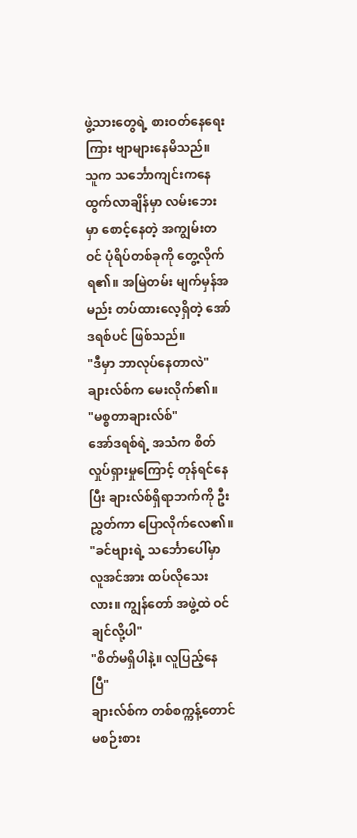ဖွဲ့သားတွေရဲ့ စားဝတ်နေရေးကြား ဗျာများနေမိသည်။
သူက သင်္ဘောကျင်းကနေ ထွက်လာချိန်မှာ လမ်းဘေးမှာ စောင့်နေတဲ့ အကျွမ်းတဝင် ပုံရိပ်တစ်ခုကို တွေ့လိုက်ရ၏။ အမြဲတမ်း မျက်မှန်အမည်း တပ်ထားလေ့ရှိတဲ့ အော်ဒရစ်ပင် ဖြစ်သည်။
"ဒီမှာ ဘာလုပ်နေတာလဲ"
ချားလ်စ်က မေးလိုက်၏။
"မစ္စတာချားလ်စ်"
အော်ဒရစ်ရဲ့ အသံက စိတ်လှုပ်ရှားမှုကြောင့် တုန်ရင်နေပြီး ချားလ်စ်ရှိရာဘက်ကို ဦးညွှတ်ကာ ပြောလိုက်လေ၏။
"ခင်ဗျားရဲ့ သင်္ဘောပေါ်မှာ လူအင်အား ထပ်လိုသေးလား။ ကျွန်တော် အဖွဲ့ထဲ ဝင်ချင်လို့ပါ"
"စိတ်မရှိပါနဲ့။ လူပြည့်နေပြီ"
ချားလ်စ်က တစ်စက္ကန့်တောင် မစဉ်းစား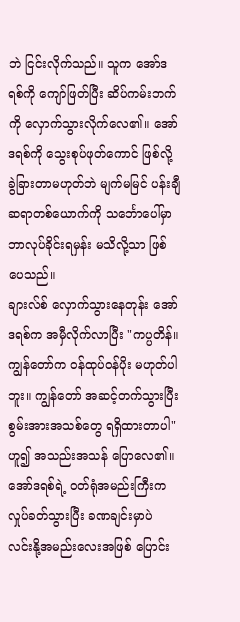ဘဲ ငြင်းလိုက်သည်။ သူက အော်ဒရစ်ကို ကျော်ဖြတ်ပြီး ဆိပ်ကမ်းဘက်ကို လှောက်သွားလိုက်လေ၏။ အော်ဒရစ်ကို သွေးစုပ်ဖုတ်ကောင် ဖြစ်လို့ ခွဲခြားတာမဟုတ်ဘဲ မျက်မမြင် ပန်းချီဆရာတစ်ယောက်ကို သင်္ဘောပေါ်မှာ ဘာလုပ်ခိုင်းရမှန်း မသိလို့သာ ဖြစ်ပေသည်။
ချားလ်စ် လှောက်သွားနေတုန်း အော်ဒရစ်က အမှီလိုက်လာပြီး "ကပ္ပတိန်။ ကျွန်တော်က ဝန်ထုပ်ဝန်ပိုး မဟုတ်ပါဘူး။ ကျွန်တော် အဆင့်တက်သွားပြီး စွမ်းအားအသစ်တွေ ရရှိထားတာပါ" ဟူ၍ အသည်းအသန် ပြောလေ၏။
အော်ဒရစ်ရဲ့ ဝတ်ရုံအမည်းကြီးက လှုပ်ခတ်သွားပြီး ခဏချင်းမှာပဲ လင်းနို့အမည်းလေးအဖြစ် ပြောင်း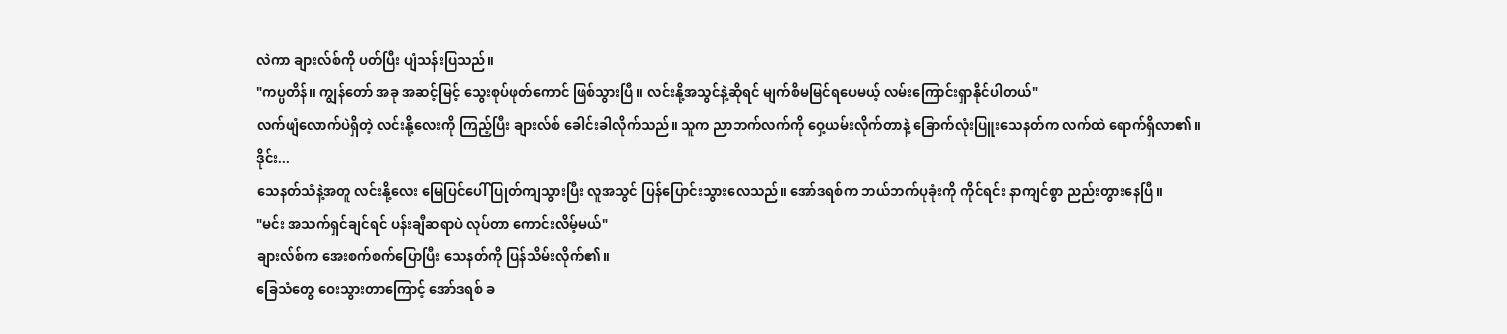လဲကာ ချားလ်စ်ကို ပတ်ပြီး ပျံသန်းပြသည်။
"ကပ္ပတိန်။ ကျွန်တော် အခု အဆင့်မြင့် သွေးစုပ်ဖုတ်ကောင် ဖြစ်သွားပြီ။ လင်းနို့အသွင်နဲ့ဆိုရင် မျက်စိမမြင်ရပေမယ့် လမ်းကြောင်းရှာနိုင်ပါတယ်"
လက်ဖျံလောက်ပဲရှိတဲ့ လင်းနို့လေးကို ကြည့်ပြီး ချားလ်စ် ခေါင်းခါလိုက်သည်။ သူက ညာဘက်လက်ကို ဝှေ့ယမ်းလိုက်တာနဲ့ ခြောက်လုံးပြူးသေနတ်က လက်ထဲ ရောက်ရှိလာ၏။
ဒိုင်း...
သေနတ်သံနဲ့အတူ လင်းနို့လေး မြေပြင်ပေါ် ပြုတ်ကျသွားပြီး လူအသွင် ပြန်ပြောင်းသွားလေသည်။ အော်ဒရစ်က ဘယ်ဘက်ပုခုံးကို ကိုင်ရင်း နာကျင်စွာ ညည်းတွားနေပြီ။
"မင်း အသက်ရှင်ချင်ရင် ပန်းချီဆရာပဲ လုပ်တာ ကောင်းလိမ့်မယ်"
ချားလ်စ်က အေးစက်စက်ပြောပြီး သေနတ်ကို ပြန်သိမ်းလိုက်၏။
ခြေသံတွေ ဝေးသွားတာကြောင့် အော်ဒရစ် ခ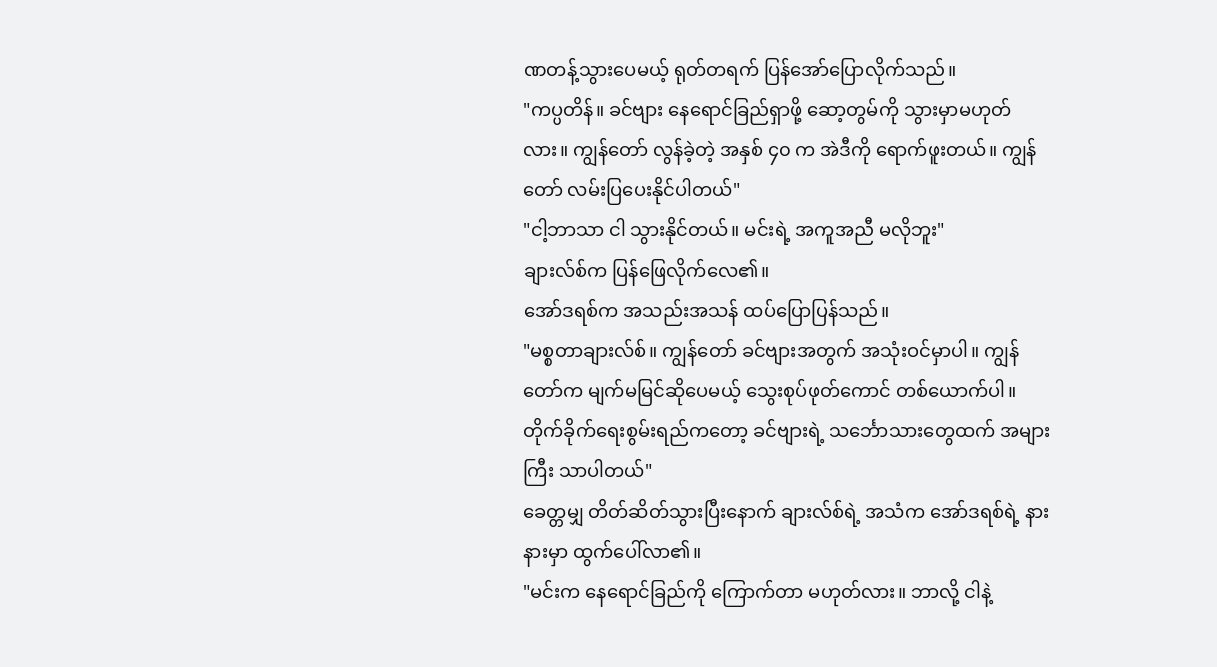ဏတန့်သွားပေမယ့် ရုတ်တရက် ပြန်အော်ပြောလိုက်သည်။
"ကပ္ပတိန်။ ခင်ဗျား နေရောင်ခြည်ရှာဖို့ ဆော့တွမ်ကို သွားမှာမဟုတ်လား။ ကျွန်တော် လွန်ခဲ့တဲ့ အနှစ် ၄၀ က အဲဒီကို ရောက်ဖူးတယ်။ ကျွန်တော် လမ်းပြပေးနိုင်ပါတယ်"
"ငါ့ဘာသာ ငါ သွားနိုင်တယ်။ မင်းရဲ့ အကူအညီ မလိုဘူး"
ချားလ်စ်က ပြန်ဖြေလိုက်လေ၏။
အော်ဒရစ်က အသည်းအသန် ထပ်ပြောပြန်သည်။
"မစ္စတာချားလ်စ်။ ကျွန်တော် ခင်ဗျားအတွက် အသုံးဝင်မှာပါ။ ကျွန်တော်က မျက်မမြင်ဆိုပေမယ့် သွေးစုပ်ဖုတ်ကောင် တစ်ယောက်ပါ။ တိုက်ခိုက်ရေးစွမ်းရည်ကတော့ ခင်ဗျားရဲ့ သင်္ဘောသားတွေထက် အများကြီး သာပါတယ်"
ခေတ္တမျှ တိတ်ဆိတ်သွားပြီးနောက် ချားလ်စ်ရဲ့ အသံက အော်ဒရစ်ရဲ့ နားနားမှာ ထွက်ပေါ်လာ၏။
"မင်းက နေရောင်ခြည်ကို ကြောက်တာ မဟုတ်လား။ ဘာလို့ ငါနဲ့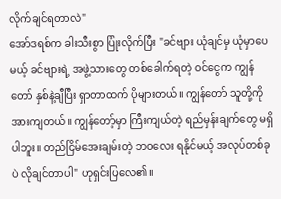လိုက်ချင်ရတာလဲ"
အော်ဒရစ်က ခါးသီးစွာ ပြုံးလိုက်ပြီး "ခင်ဗျား ယုံချင်မှ ယုံမှာပေမယ့် ခင်ဗျားရဲ့ အဖွဲ့သားတွေ တစ်ခေါက်ရတဲ့ ဝင်ငွေက ကျွန်တော် နှစ်နဲ့ချီပြီး ရှာတာထက် ပိုများတယ်။ ကျွန်တော် သူတို့ကို အားကျတယ်။ ကျွန်တော့်မှာ ကြီးကျယ်တဲ့ ရည်မှန်းချက်တွေ မရှိပါဘူး။ တည်ငြိမ်အေးချမ်းတဲ့ ဘဝလေး ရနိုင်မယ့် အလုပ်တစ်ခုပဲ လိုချင်တာပါ" ဟုရှင်းပြလေ၏။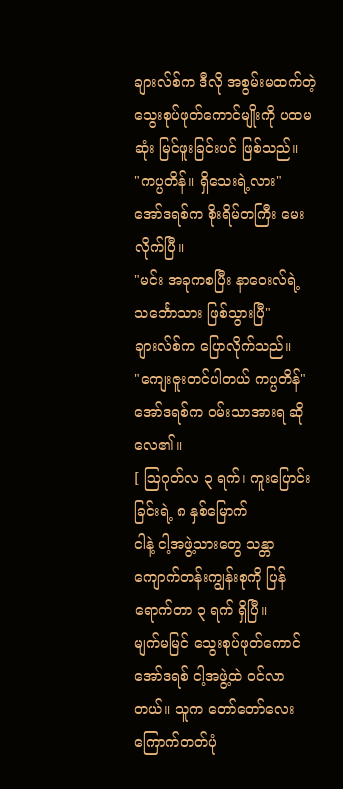ချားလ်စ်က ဒီလို အစွမ်းမထက်တဲ့ သွေးစုပ်ဖုတ်ကောင်မျိုးကို ပထမဆုံး မြင်ဖူးခြင်းပင် ဖြစ်သည်။
"ကပ္ပတိန်။ ရှိသေးရဲ့လား"
အော်ဒရစ်က စိုးရိမ်တကြီး မေးလိုက်ပြီ။
"မင်း အခုကစပြီး နာဝေးလ်ရဲ့ သင်္ဘောသား ဖြစ်သွားပြီ"
ချားလ်စ်က ပြောလိုက်သည်။
"ကျေးဇူးတင်ပါတယ် ကပ္ပတိန်"
အော်ဒရစ်က ဝမ်းသာအားရ ဆိုလေ၏။
[ ဩဂုတ်လ ၃ ရက်၊ ကူးပြောင်းခြင်းရဲ့ ၈ နှစ်မြောက်
ငါနဲ့ ငါ့အဖွဲ့သားတွေ သန္တာကျောက်တန်းကျွန်းစုကို ပြန်ရောက်တာ ၃ ရက် ရှိပြီ။
မျက်မမြင် သွေးစုပ်ဖုတ်ကောင် အော်ဒရစ် ငါ့အဖွဲ့ထဲ ဝင်လာတယ်။ သူက တော်တော်လေး ကြောက်တတ်ပုံ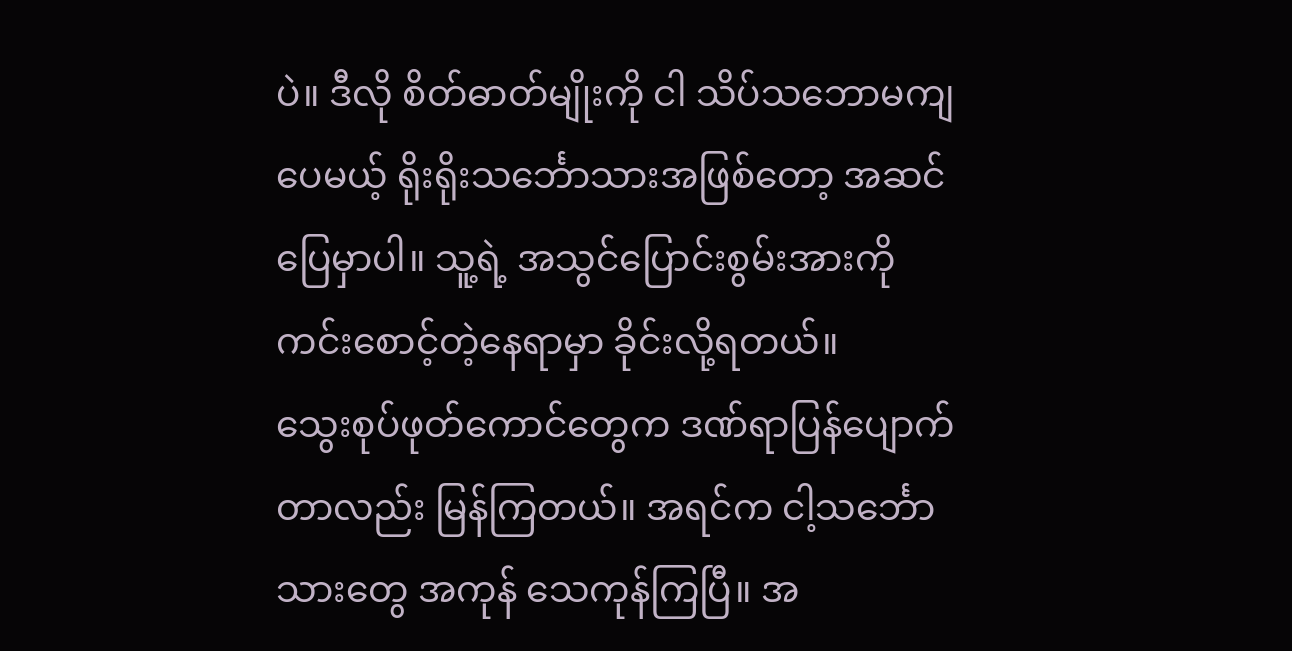ပဲ။ ဒီလို စိတ်ဓာတ်မျိုးကို ငါ သိပ်သဘောမကျပေမယ့် ရိုးရိုးသင်္ဘောသားအဖြစ်တော့ အဆင်ပြေမှာပါ။ သူ့ရဲ့ အသွင်ပြောင်းစွမ်းအားကို ကင်းစောင့်တဲ့နေရာမှာ ခိုင်းလို့ရတယ်။
သွေးစုပ်ဖုတ်ကောင်တွေက ဒဏ်ရာပြန်ပျောက်တာလည်း မြန်ကြတယ်။ အရင်က ငါ့သင်္ဘောသားတွေ အကုန် သေကုန်ကြပြီ။ အ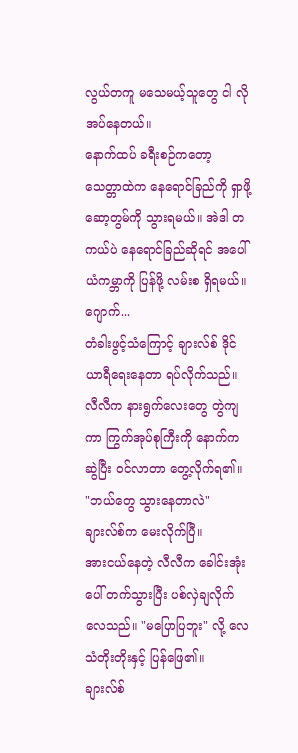လွယ်တကူ မသေမယ့်သူတွေ ငါ လိုအပ်နေတယ်။
နောက်ထပ် ခရီးစဉ်ကတော့ သေတ္တာထဲက နေရောင်ခြည်ကို ရှာဖို့ ဆော့တွမ်ကို သွားရမယ်။ အဲဒါ တကယ်ပဲ နေရောင်ခြည်ဆိုရင် အပေါ်ယံကမ္ဘာကို ပြန်ဖို့ လမ်းစ ရှိရမယ်။
ဂျောက်...
တံခါးဖွင့်သံကြောင့် ချားလ်စ် ဒိုင်ယာရီရေးနေတာ ရပ်လိုက်သည်။ လီလီက နားရွက်လေးတွေ တွဲကျကာ ကြွက်အုပ်စုကြီးကို နောက်ကဆွဲပြီး ဝင်လာတာ တွေ့လိုက်ရ၏။
"ဘယ်တွေ သွားနေတာလဲ"
ချားလ်စ်က မေးလိုက်ပြီ။
အားငယ်နေတဲ့ လီလီက ခေါင်းအုံးပေါ် တက်သွားပြီး ပစ်လှဲချလိုက်လေသည်။ "မပြောပြဘူး" လို့ လေသံတိုးတိုးနှင့် ပြန်ဖြေ၏။
ချားလ်စ်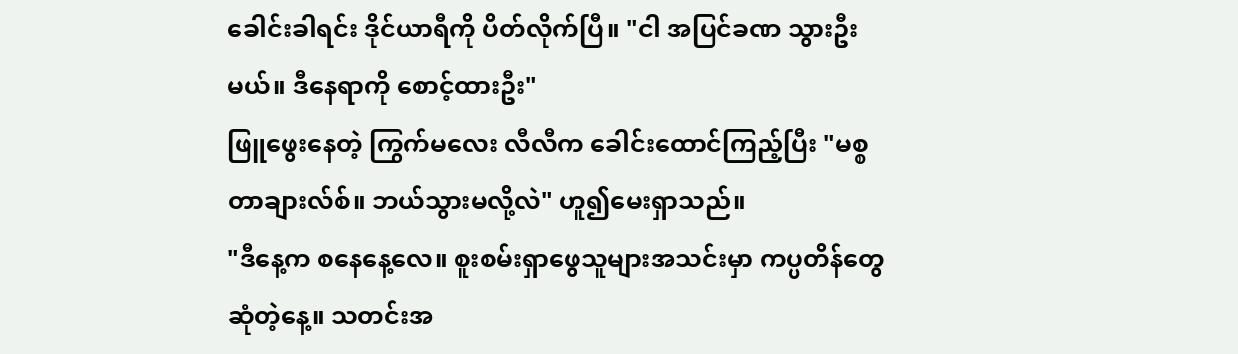ခေါင်းခါရင်း ဒိုင်ယာရီကို ပိတ်လိုက်ပြီ။ "ငါ အပြင်ခဏ သွားဦးမယ်။ ဒီနေရာကို စောင့်ထားဦး"
ဖြူဖွေးနေတဲ့ ကြွက်မလေး လီလီက ခေါင်းထောင်ကြည့်ပြီး "မစ္စတာချားလ်စ်။ ဘယ်သွားမလို့လဲ" ဟူ၍မေးရှာသည်။
"ဒီနေ့က စနေနေ့လေ။ စူးစမ်းရှာဖွေသူများအသင်းမှာ ကပ္ပတိန်တွေ ဆုံတဲ့နေ့။ သတင်းအ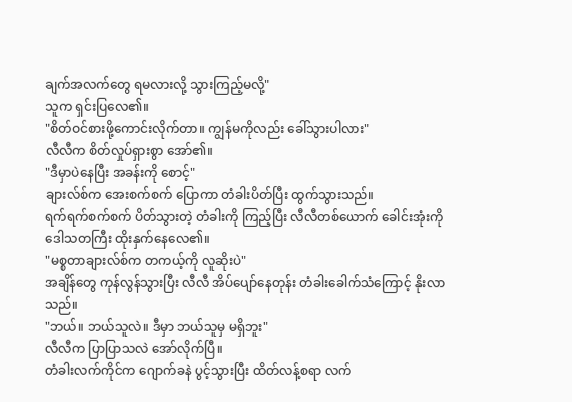ချက်အလက်တွေ ရမလားလို့ သွားကြည့်မလို့"
သူက ရှင်းပြလေ၏။
"စိတ်ဝင်စားဖို့ကောင်းလိုက်တာ။ ကျွန်မကိုလည်း ခေါ်သွားပါလား"
လီလီက စိတ်လှုပ်ရှားစွာ အော်၏။
"ဒီမှာပဲနေပြီး အခန်းကို စောင့်"
ချားလ်စ်က အေးစက်စက် ပြောကာ တံခါးပိတ်ပြီး ထွက်သွားသည်။
ရက်ရက်စက်စက် ပိတ်သွားတဲ့ တံခါးကို ကြည့်ပြီး လီလီတစ်ယောက် ခေါင်းအုံးကို ဒေါသတကြီး ထိုးနှက်နေလေ၏။
"မစ္စတာချားလ်စ်က တကယ့်ကို လူဆိုးပဲ"
အချိန်တွေ ကုန်လွန်သွားပြီး လီလီ အိပ်ပျော်နေတုန်း တံခါးခေါက်သံကြောင့် နိုးလာသည်။
"ဘယ်။ ဘယ်သူလဲ။ ဒီမှာ ဘယ်သူမှ မရှိဘူး"
လီလီက ပြာပြာသလဲ အော်လိုက်ပြီ။
တံခါးလက်ကိုင်က ဂျောက်ခနဲ ပွင့်သွားပြီး ထိတ်လန့်စရာ လက်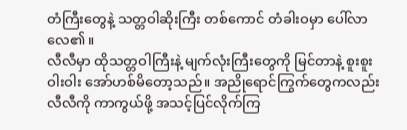တံကြီးတွေနဲ့ သတ္တဝါဆိုးကြီး တစ်ကောင် တံခါးဝမှာ ပေါ်လာလေ၏။
လီလီမှာ ထိုသတ္တဝါကြီးနဲ့ မျက်လုံးကြီးတွေကို မြင်တာနဲ့ စူးစူးဝါးဝါး အော်ဟစ်မိတော့သည်။ အညိုရောင်ကြွက်တွေကလည်း လီလီကို ကာကွယ်ဖို့ အသင့်ပြင်လိုက်ကြ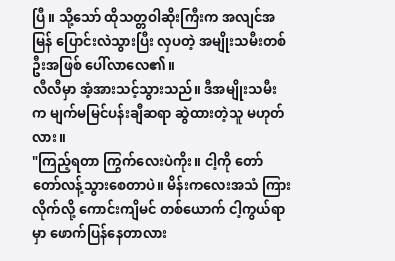ပြီ။ သို့သော် ထိုသတ္တဝါဆိုးကြီးက အလျင်အမြန် ပြောင်းလဲသွားပြီး လှပတဲ့ အမျိုးသမီးတစ်ဦးအဖြစ် ပေါ်လာလေ၏။
လီလီမှာ အံ့အားသင့်သွားသည်။ ဒီအမျိုးသမီးက မျက်မမြင်ပန်းချီဆရာ ဆွဲထားတဲ့သူ မဟုတ်လား။
"ကြည့်ရတာ ကြွက်လေးပဲကိုး။ ငါ့ကို တော်တော်လန့်သွားစေတာပဲ။ မိန်းကလေးအသံ ကြားလိုက်လို့ ကောင်းကျိမင် တစ်ယောက် ငါ့ကွယ်ရာမှာ ဖောက်ပြန်နေတာလား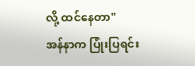လို့ ထင်နေတာ"
အန်နာက ပြုံးပြရင်း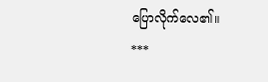ပြောလိုက်လေ၏။
***